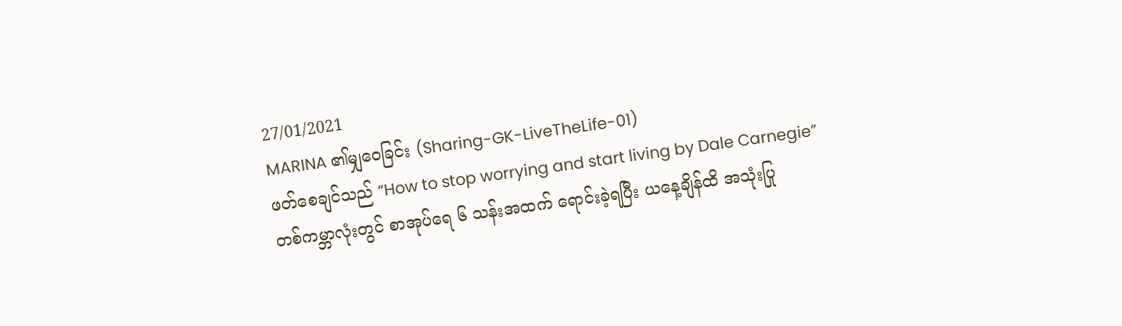27/01/2021
MARINA ၏မျှဝေခြင်း (Sharing-GK-LiveTheLife-01)
ဖတ်စေချင်သည် “How to stop worrying and start living by Dale Carnegie”
တစ်ကမ္ဘာလုံးတွင် စာအုပ်ရေ ၆ သန်းအထက် ရောင်းခဲ့ရပြီး ယနေ့ချိန်ထိ အသုံးပြု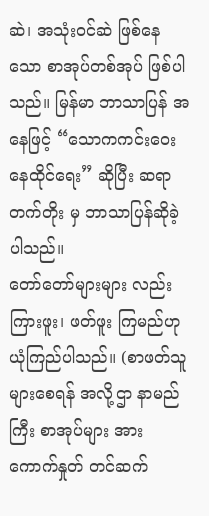ဆဲ၊ အသုံးဝင်ဆဲ ဖြစ်နေသော စာအုပ်တစ်အုပ် ဖြစ်ပါသည်။ မြန်မာ ဘာသာပြန် အနေဖြင့် “သောကကင်းဝေး နေထိုင်ရေး” ဆိုပြီး ဆရာ တက်တိုး မှ ဘာသာပြန်ဆိုခဲ့ ပါသည်။
တော်တော်များများ လည်းကြားဖူး၊ ဖတ်ဖူး ကြမည်ဟု ယုံကြည်ပါသည်။ (စာဖတ်သူများစေရန် အလို့ဌာ နာမည်ကြီး စာအုပ်များ အား ကောက်နှုတ် တင်ဆက်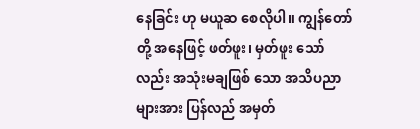နေခြင်း ဟု မယူဆ စေလိုပါ။ ကျွန်တော်တို့ အနေဖြင့် ဖတ်ဖူး၊ မှတ်ဖူး သော်လည်း အသုံးမချဖြစ် သော အသိပညာ များအား ပြန်လည် အမှတ်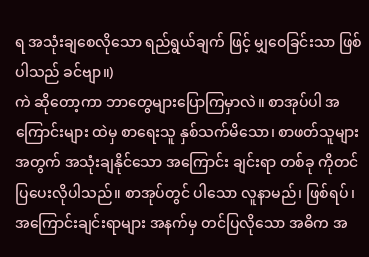ရ အသုံးချစေလိုသော ရည်ရွယ်ချက် ဖြင့် မျှဝေခြင်းသာ ဖြစ်ပါသည် ခင်ဗျာ။)
ကဲ ဆိုတော့ကာ ဘာတွေများပြောကြမှာလဲ။ စာအုပ်ပါ အကြောင်းများ ထဲမှ စာရေးသူ နှစ်သက်မိသော၊ စာဖတ်သူများ အတွက် အသုံးချနိုင်သော အကြောင်း ချင်းရာ တစ်ခု ကိုတင်ပြပေးလိုပါသည်။ စာအုပ်တွင် ပါသော လူနာမည်၊ ဖြစ်ရပ်၊ အကြောင်းချင်းရာများ အနက်မှ တင်ပြလိုသော အဓိက အ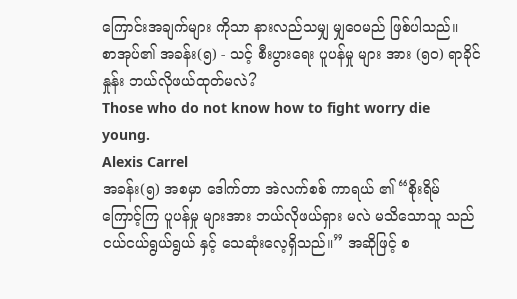ကြောင်းအချက်များ ကိုသာ နားလည်သမျှ မျှဝေမည် ဖြစ်ပါသည်။
စာအုပ်၏ အခန်း(၅) - သင့် စီးပွားရေး ပူပန်မှု များ အား (၅၀) ရာခိုင်နှုန်း ဘယ်လိုဖယ်ထုတ်မလဲ?
Those who do not know how to fight worry die young.
Alexis Carrel
အခန်း(၅) အစမှာ ဒေါက်တာ အဲလက်စစ် ကာရယ် ၏ “စိုးရိမ် ကြောင့်ကြ ပူပန်မှု များအား ဘယ်လိုဖယ်ရှား မလဲ မသိသောသူ သည် ငယ်ငယ်ရွယ်ရွယ် နှင့် သေဆုံးလေ့ရှိသည်။” အဆိုဖြင့် စ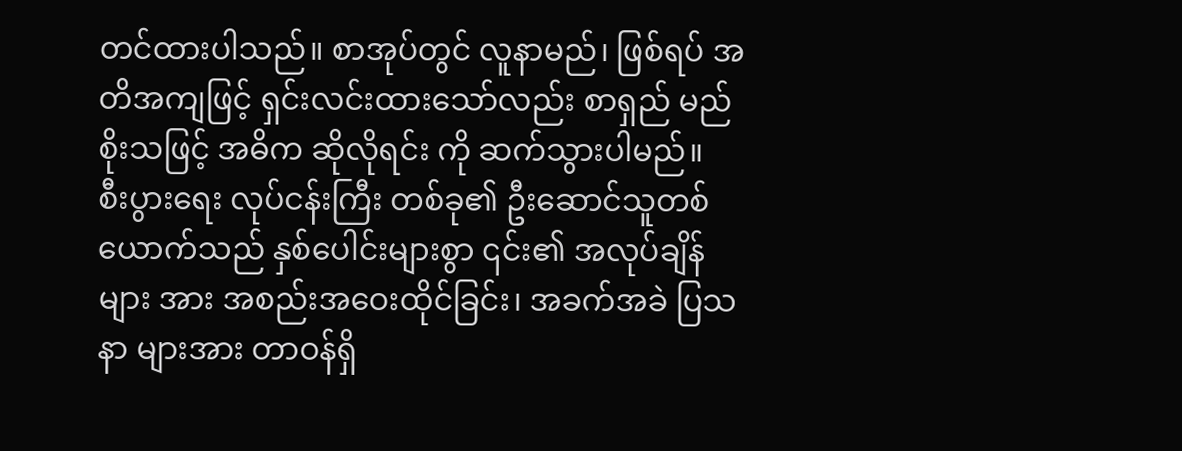တင်ထားပါသည်။ စာအုပ်တွင် လူနာမည်၊ ဖြစ်ရပ် အတိအကျဖြင့် ရှင်းလင်းထားသော်လည်း စာရှည် မည် စိုးသဖြင့် အဓိက ဆိုလိုရင်း ကို ဆက်သွားပါမည်။
စီးပွားရေး လုပ်ငန်းကြီး တစ်ခု၏ ဦးဆောင်သူတစ်ယောက်သည် နှစ်ပေါင်းများစွာ ၎င်း၏ အလုပ်ချိန်များ အား အစည်းအဝေးထိုင်ခြင်း၊ အခက်အခဲ ပြသနာ များအား တာဝန်ရှိ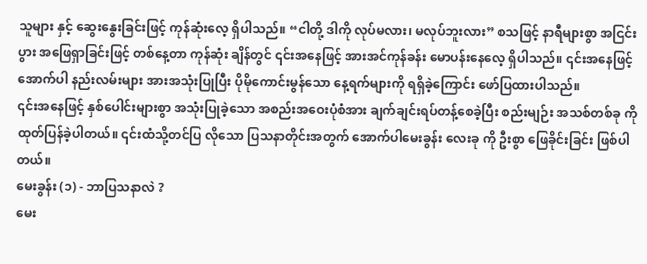သူများ နှင့် ဆွေးနွေးခြင်းဖြင့် ကုန်ဆုံးလေ့ ရှိပါသည်။ “ငါတို့ ဒါကို လုပ်မလား၊ မလုပ်ဘူးလား” စသဖြင့် နာရီများစွာ အငြင်းပွား အဖြေရှာခြင်းဖြင့် တစ်နေ့တာ ကုန်ဆုံး ချိန်တွင် ၎င်းအနေဖြင့် အားအင်ကုန်ခန်း မောပန်းနေလေ့ ရှိပါသည်။ ၎င်းအနေဖြင့် အောက်ပါ နည်းလမ်းများ အားအသုံးပြုပြီး ပိုမိုကောင်းမွန်သော နေ့ရက်များကို ရရှိခဲ့ကြောင်း ဖော်ပြထားပါသည်။
၎င်းအနေဖြင့် နှစ်ပေါင်းများစွာ အသုံးပြုခဲ့သော အစည်းအဝေးပုံစံအား ချက်ချင်းရပ်တန့်စေခဲ့ပြီး စည်းမျဉ်း အသစ်တစ်ခု ကိုထုတ်ပြန်ခဲ့ပါတယ်။ ၎င်းထံသို့တင်ပြ လိုသော ပြသနာတိုင်းအတွက် အောက်ပါမေးခွန်း လေးခု ကို ဦးစွာ ဖြေခိုင်းခြင်း ဖြစ်ပါတယ်။
မေးခွန်း (၁) - ဘာပြသနာလဲ ?
မေး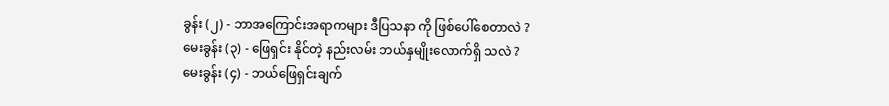ခွန်း (၂) - ဘာအကြောင်းအရာကများ ဒီပြသနာ ကို ဖြစ်ပေါ်စေတာလဲ ?
မေးခွန်း (၃) - ဖြေရှင်း နိုင်တဲ့ နည်းလမ်း ဘယ်နှမျိုးလောက်ရှိ သလဲ ?
မေးခွန်း (၄) - ဘယ်ဖြေရှင်းချက်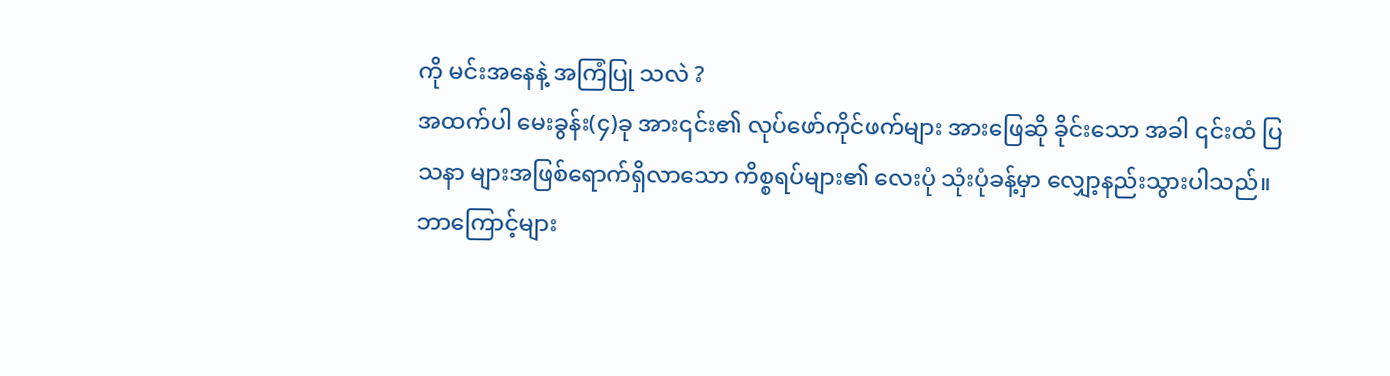ကို မင်းအနေနဲ့ အကြံပြု သလဲ ?
အထက်ပါ မေးခွန်း(၄)ခု အား၎င်း၏ လုပ်ဖော်ကိုင်ဖက်များ အားဖြေဆို ခိုင်းသော အခါ ၎င်းထံ ပြသနာ များအဖြစ်ရောက်ရှိလာသော ကိစ္စရပ်များ၏ လေးပုံ သုံးပုံခန့်မှာ လျှော့နည်းသွားပါသည်။
ဘာကြောင့်များ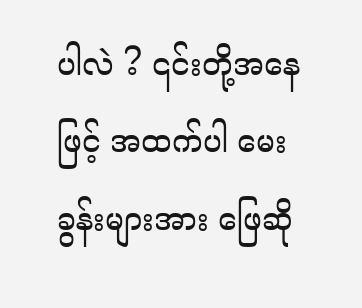ပါလဲ ? ၎င်းတို့အနေဖြင့် အထက်ပါ မေးခွန်းများအား ဖြေဆို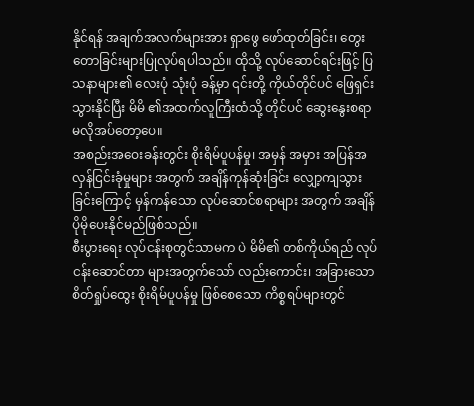နိုင်ရန် အချက်အလက်များအား ရှာဖွေ ဖော်ထုတ်ခြင်း၊ တွေးတောခြင်းများပြုလုပ်ရပါသည်။ ထိုသို့ လုပ်ဆောင်ရင်းဖြင့် ပြသနာများ၏ လေးပုံ သုံးပုံ ခန့်မှာ ၎င်းတို့ ကိုယ်တိုင်ပင် ဖြေရှင်းသွားနိုင်ပြီး မိမိ ၏အထက်လူကြီးထံသို့ တိုင်ပင် ဆွေးနွေးစရာ မလိုအပ်တော့ပေ။
အစည်းအဝေးခန်းတွင်း စိုးရိမ်ပူပန်မှု၊ အမှန် အမှား အပြန်အလှန်ငြင်းခုံမှုများ အတွက် အချိန်ကုန်ဆုံးခြင်း လျှော့ကျသွားခြင်းကြောင့် မှန်ကန်သော လုပ်ဆောင်စရာများ အတွက် အချိန်ပိုမိုပေးနိုင်မည်ဖြစ်သည်။
စီးပွားရေး လုပ်ငန်းစုတွင်သာမက ပဲ မိမိ၏ တစ်ကိုယ်ရည် လုပ်ငန်းဆောင်တာ များအတွက်သော် လည်းကောင်း၊ အခြားသော စိတ်ရှုပ်ထွေး စိုးရိမ်ပူပန်မှု ဖြစ်စေသော ကိစ္စရပ်များတွင်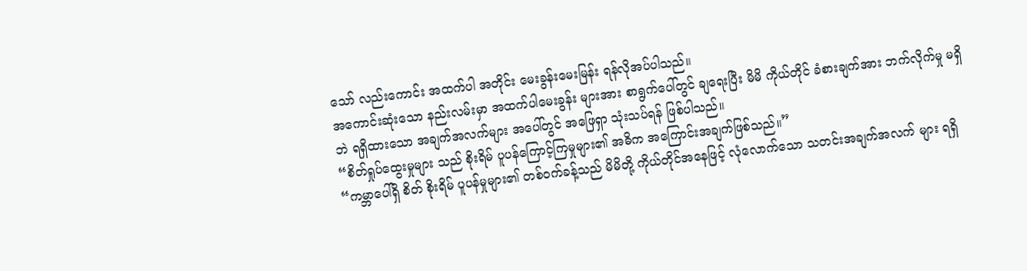သော် လည်းကောင်း အထက်ပါ အတိုင်း မေးခွန်းမေးမြန်း ရန်လိုအပ်ပါသည်။
အကောင်းဆုံးသော နည်းလမ်းမှာ အထက်ပါမေးခွန်း များအား စာရွက်ပေါ်တွင် ချရေးပြီး မိမိ ကိုယ်တိုင် ခံစားချက်အား ဘက်လိုက်မှု မရှိဘဲ ရရှိထားသော အချက်အလက်များ အပေါ်တွင် အဖြေရှာ သုံးသပ်ရန် ဖြစ်ပါသည်။
“စိတ်ရှုပ်ထွေးမှုများ သည် စိုးရိမ် ပူပန်ကြောင့်ကြမှုများ၏ အဓိက အကြောင်းအချက်ဖြစ်သည်။”
“ကမ္ဘာပေါ်ရှိ စိတ် စိုးရိမ် ပူပန်မှုများ၏ တစ်ဝက်ခန့်သည် မိမိတို့ ကိုယ်တိုင်အနေဖြင့် လုံလောက်သော သတင်းအချက်အလက် များ ရရှိ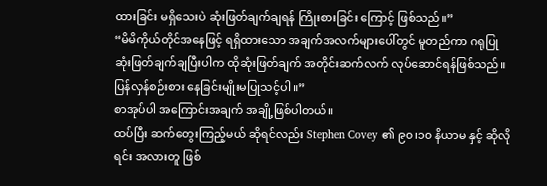ထားခြင်း မရှိသေးပဲ ဆုံးဖြတ်ချက်ချရန် ကြိုးစားခြင်း ကြောင့် ဖြစ်သည်။”
“မိမိကိုယ်တိုင်အနေဖြင့် ရရှိထားသော အချက်အလက်များပေါ်တွင် မူတည်ကာ ဂရုပြု ဆုံးဖြတ်ချက်ချပြီးပါက ထိုဆုံးဖြတ်ချက် အတိုင်းဆက်လက် လုပ်ဆောင်ရန်ဖြစ်သည်။ ပြန်လှန်စဉ်းစား နေခြင်းမျိုးမပြုသင့်ပါ။”
စာအုပ်ပါ အကြောင်းအချက် အချို့ဖြစ်ပါတယ်။
ထပ်ပြီး ဆက်တွေးကြည့်မယ် ဆိုရင်လည်း Stephen Covey ၏ ၉၀၊၁၀ နိယာမ နှင့် ဆိုလိုရင်း အလားတူ ဖြစ်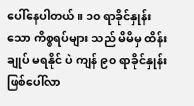ပေါ်နေပါတယ်။ ၁၀ ရာခိုင်နှုန်းသော ကိစ္စရပ်များ သည် မိမိမှ ထိန်းချုပ် မရနိုင် ပဲ ကျန် ၉၀ ရာခိုင်နှုန်း ဖြစ်ပေါ်လာ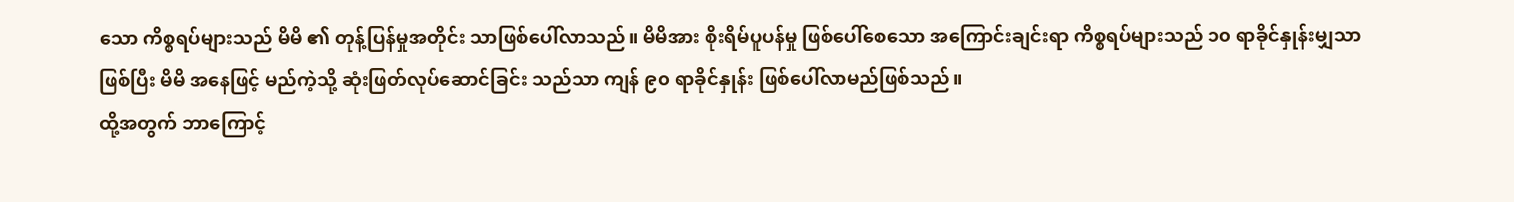သော ကိစ္စရပ်များသည် မိမိ ၏ တုန့်ပြန်မှုအတိုင်း သာဖြစ်ပေါ်လာသည်။ မိမိအား စိုးရိမ်ပူပန်မှု ဖြစ်ပေါ်စေသော အကြောင်းချင်းရာ ကိစ္စရပ်များသည် ၁၀ ရာခိုင်နှုန်းမျှသာ ဖြစ်ပြီး မိမိ အနေဖြင့် မည်ကဲ့သို့ ဆုံးဖြတ်လုပ်ဆောင်ခြင်း သည်သာ ကျန် ၉၀ ရာခိုင်နှုန်း ဖြစ်ပေါ်လာမည်ဖြစ်သည်။
ထို့အတွက် ဘာကြောင့်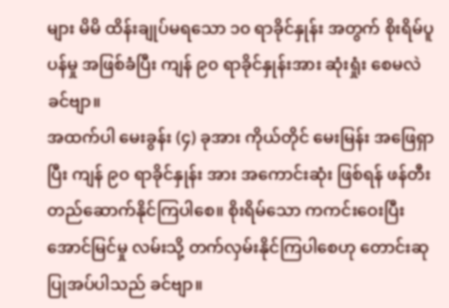များ မိမိ ထိန်းချုပ်မရသော ၁၀ ရာခိုင်နှုန်း အတွက် စိုးရိမ်ပူပန်မှု အဖြစ်ခံပြီး ကျန် ၉၀ ရာခိုင်နှုန်းအား ဆုံးရှုံး စေမလဲ ခင်ဗျာ။
အထက်ပါ မေးခွန်း (၄) ခုအား ကိုယ်တိုင် မေးမြန်း အဖြေရှာပြီး ကျန် ၉၀ ရာခိုင်နှုန်း အား အကောင်းဆုံး ဖြစ်ရန် ဖန်တီး တည်ဆောက်နိုင်ကြပါစေ။ စိုးရိမ်သော ကကင်းဝေးပြီး အောင်မြင်မှု လမ်းသို့ တက်လှမ်းနိုင်ကြပါစေဟု တောင်းဆုပြုအပ်ပါသည် ခင်ဗျာ။